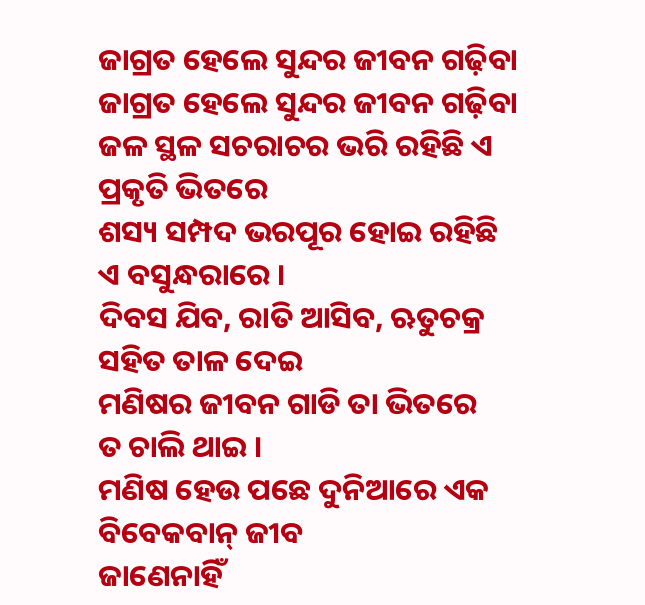ଜାଗ୍ରତ ହେଲେ ସୁନ୍ଦର ଜୀବନ ଗଢ଼ିବା
ଜାଗ୍ରତ ହେଲେ ସୁନ୍ଦର ଜୀବନ ଗଢ଼ିବା
ଜଳ ସ୍ଥଳ ସଚରାଚର ଭରି ରହିଛି ଏ
ପ୍ରକୃତି ଭିତରେ
ଶସ୍ୟ ସମ୍ପଦ ଭରପୂର ହୋଇ ରହିଛି
ଏ ବସୁନ୍ଧରାରେ ।
ଦିବସ ଯିବ, ରାତି ଆସିବ, ଋତୁଚକ୍ର
ସହିତ ତାଳ ଦେଇ
ମଣିଷର ଜୀବନ ଗାଡି ତା ଭିତରେ
ତ ଚାଲି ଥାଇ ।
ମଣିଷ ହେଉ ପଛେ ଦୁନିଆରେ ଏକ
ବିବେକବାନ୍ ଜୀବ
ଜାଣେନାହିଁ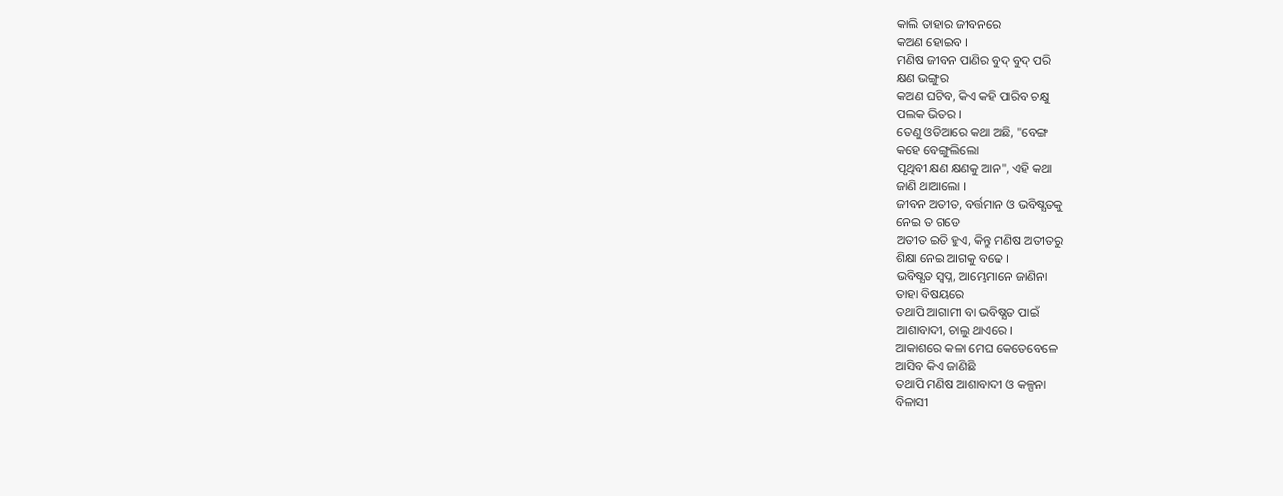କାଲି ତାହାର ଜୀବନରେ
କଅଣ ହୋଇବ ।
ମଣିଷ ଜୀବନ ପାଣିର ବୁଦ୍ ବୁଦ୍ ପରି
କ୍ଷଣ ଭଙ୍ଗୁର
କଅଣ ଘଟିବ, କିଏ କହି ପାରିବ ଚକ୍ଷୁ
ପଲକ ଭିତର ।
ତେଣୁ ଓଡିଆରେ କଥା ଅଛି, "ବେଙ୍ଗ
କହେ ବେଙ୍ଗୁଲିଲୋ
ପୃଥିବୀ କ୍ଷଣ କ୍ଷଣକୁ ଆନ", ଏହି କଥା
ଜାଣି ଥାଆଲୋ ।
ଜୀବନ ଅତୀତ, ବର୍ତ୍ତମାନ ଓ ଭବିଷ୍ଯତକୁ
ନେଇ ତ ଗଡେ
ଅତୀତ ଇତି ହୁଏ, କିନ୍ତୁ ମଣିଷ ଅତୀତରୁ
ଶିକ୍ଷା ନେଇ ଆଗକୁ ବଢେ ।
ଭବିଷ୍ଯତ ସ୍ବପ୍ନ, ଆମ୍ଭେମାନେ ଜାଣିନା
ତାହା ବିଷୟରେ
ତଥାପି ଆଗାମୀ ବା ଭବିଷ୍ଯତ ପାଇଁ
ଆଶାବାଦୀ, ଚାଲୁ ଥାଏରେ ।
ଆକାଶରେ କଳା ମେଘ କେତେବେଳେ
ଆସିବ କିଏ ଜାଣିଛି
ତଥାପି ମଣିଷ ଆଶାବାଦୀ ଓ କଳ୍ପନା
ବିଳାସୀ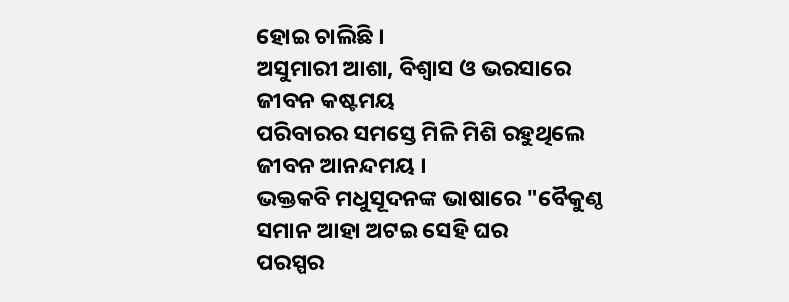ହୋଇ ଚାଲିଛି ।
ଅସୁମାରୀ ଆଶା, ବିଶ୍ବାସ ଓ ଭରସାରେ
ଜୀବନ କଷ୍ଟମୟ
ପରିବାରର ସମସ୍ତେ ମିଳି ମିଶି ରହୁଥିଲେ
ଜୀବନ ଆନନ୍ଦମୟ ।
ଭକ୍ତକବି ମଧୁସୂଦନଙ୍କ ଭାଷାରେ "ବୈକୁଣ୍ଠ
ସମାନ ଆହା ଅଟଇ ସେହି ଘର
ପରସ୍ପର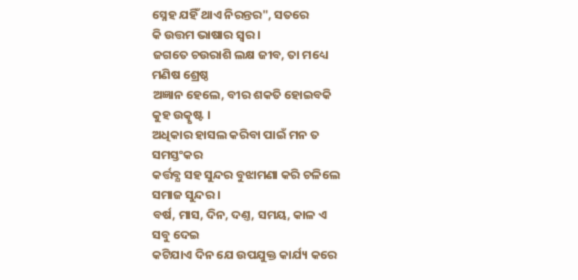ସ୍ନେହ ଯହିଁ ଥାଏ ନିରନ୍ତର", ସତରେ
କି ଉତ୍ତମ ଭାଷାର ସ୍ୱର ।
ଜଗତେ ଚଉରାଶି ଲକ୍ଷ ଜୀବ, ତା ମଧ୍ୟେ
ମଣିଷ ଶ୍ରେଷ୍ଠ
ଅଜ୍ଞାନ ହେଲେ, ବୀର ଶକତି ହୋଇବକି
କୁହ ଉତ୍କୃଷ୍ଟ ।
ଅଧିକାର ହାସଲ କରିବା ପାଇଁ ମନ ତ
ସମସ୍ତଂକର
କର୍ତ୍ତବ୍ଯ ସହ ସୁନ୍ଦର ବୁଝାମଣା କରି ଚଳିଲେ
ସମାଜ ସୁନ୍ଦର ।
ବର୍ଷ, ମାସ, ଦିନ, ଦଣ୍ତ, ସମୟ, କାଳ ଏ
ସବୁ ଦେଇ
କଟିଯାଏ ଦିନ ଯେ ଉପଯୁକ୍ତ କାର୍ଯ୍ୟ କରେ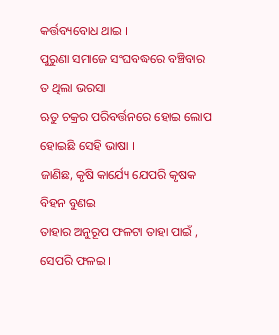କର୍ତ୍ତବ୍ୟବୋଧ ଥାଇ ।
ପୁରୁଣା ସମାଜେ ସଂଘବଦ୍ଧରେ ବଞ୍ଚିବାର
ତ ଥିଲା ଭରସା
ଋତୁ ଚକ୍ରର ପରିବର୍ତ୍ତନରେ ହୋଇ ଲୋପ
ହୋଇଛି ସେହି ଭାଷା ।
ଜାଣିଛ, କୃଷି କାର୍ଯ୍ୟେ ଯେପରି କୃଷକ
ବିହନ ବୁଣଇ
ତାହାର ଅନୁରୂପ ଫଳଟା ତାହା ପାଇଁ ,
ସେପରି ଫଳଇ ।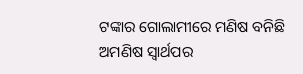ଟଙ୍କାର ଗୋଲାମୀରେ ମଣିଷ ବନିଛି
ଅମଣିଷ ସ୍ବାର୍ଥପର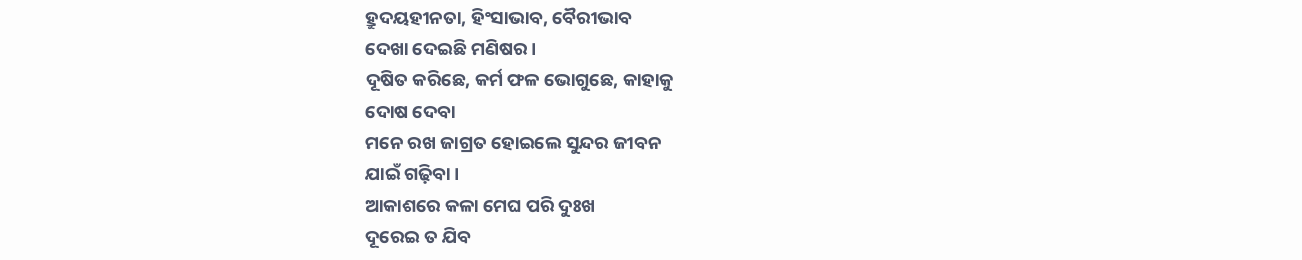ହ୍ରୁଦୟହୀନତା, ହିଂସାଭାବ, ବୈରୀଭାବ
ଦେଖା ଦେଇଛି ମଣିଷର ।
ଦୂଷିତ କରିଛେ, କର୍ମ ଫଳ ଭୋଗୁଛେ, କାହାକୁ
ଦୋଷ ଦେବା
ମନେ ରଖ ଜାଗ୍ରତ ହୋଇଲେ ସୁନ୍ଦର ଜୀବନ
ଯାଇଁ ଗଢ଼ିବା ।
ଆକାଶରେ କଳା ମେଘ ପରି ଦୁଃଖ
ଦୂରେଇ ତ ଯିବ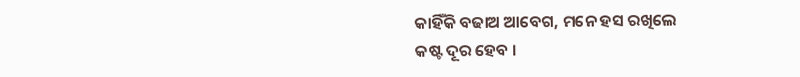କାହିଁକି ବଢାଅ ଆବେଗ, ମନେ ହସ ରଖିଲେ
କଷ୍ଟ ଦୂର ହେବ ।